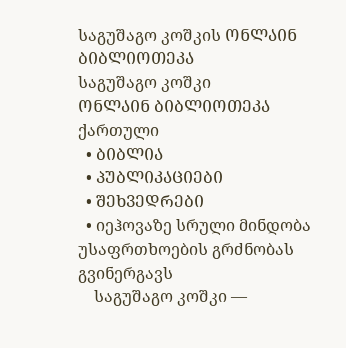საგუშაგო კოშკის ᲝᲜᲚᲐᲘᲜ ᲑᲘᲑᲚᲘᲝᲗᲔᲙᲐ
საგუშაგო კოშკი
ᲝᲜᲚᲐᲘᲜ ᲑᲘᲑᲚᲘᲝᲗᲔᲙᲐ
ქართული
  • ᲑᲘᲑᲚᲘᲐ
  • ᲞᲣᲑᲚᲘᲙᲐᲪᲘᲔᲑᲘ
  • ᲨᲔᲮᲕᲔᲓᲠᲔᲑᲘ
  • იეჰოვაზე სრული მინდობა უსაფრთხოების გრძნობას გვინერგავს
    საგუშაგო კოშკი —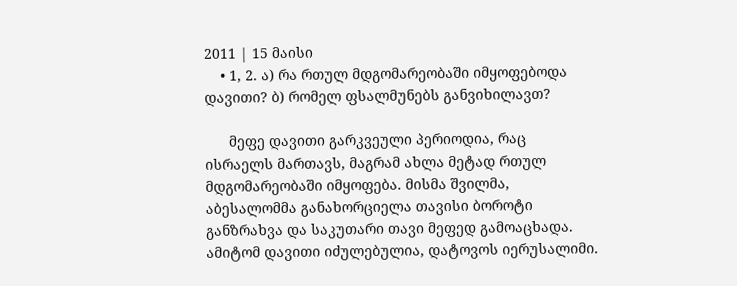2011 | 15 მაისი
    • 1, 2. ა) რა რთულ მდგომარეობაში იმყოფებოდა დავითი? ბ) რომელ ფსალმუნებს განვიხილავთ?

      მეფე დავითი გარკვეული პერიოდია, რაც ისრაელს მართავს, მაგრამ ახლა მეტად რთულ მდგომარეობაში იმყოფება. მისმა შვილმა, აბესალომმა განახორციელა თავისი ბოროტი განზრახვა და საკუთარი თავი მეფედ გამოაცხადა. ამიტომ დავითი იძულებულია, დატოვოს იერუსალიმი.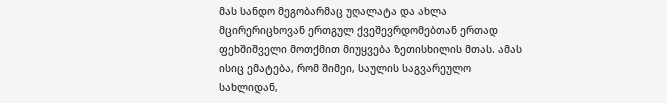მას სანდო მეგობარმაც უღალატა და ახლა მცირერიცხოვან ერთგულ ქვეშევრდომებთან ერთად ფეხშიშველი მოთქმით მიუყვება ზეთისხილის მთას. ამას ისიც ემატება, რომ შიმეი, საულის საგვარეულო სახლიდან,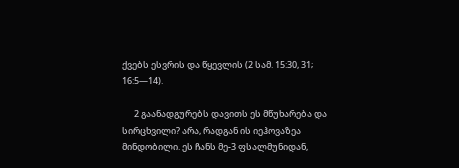ქვებს ესვრის და წყევლის (2 სამ. 15:30, 31; 16:5—14).

      2 გაანადგურებს დავითს ეს მწუხარება და სირცხვილი? არა, რადგან ის იეჰოვაზეა მინდობილი. ეს ჩანს მე-3 ფსალმუნიდან,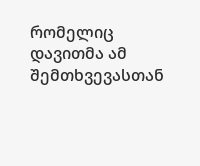რომელიც დავითმა ამ შემთხვევასთან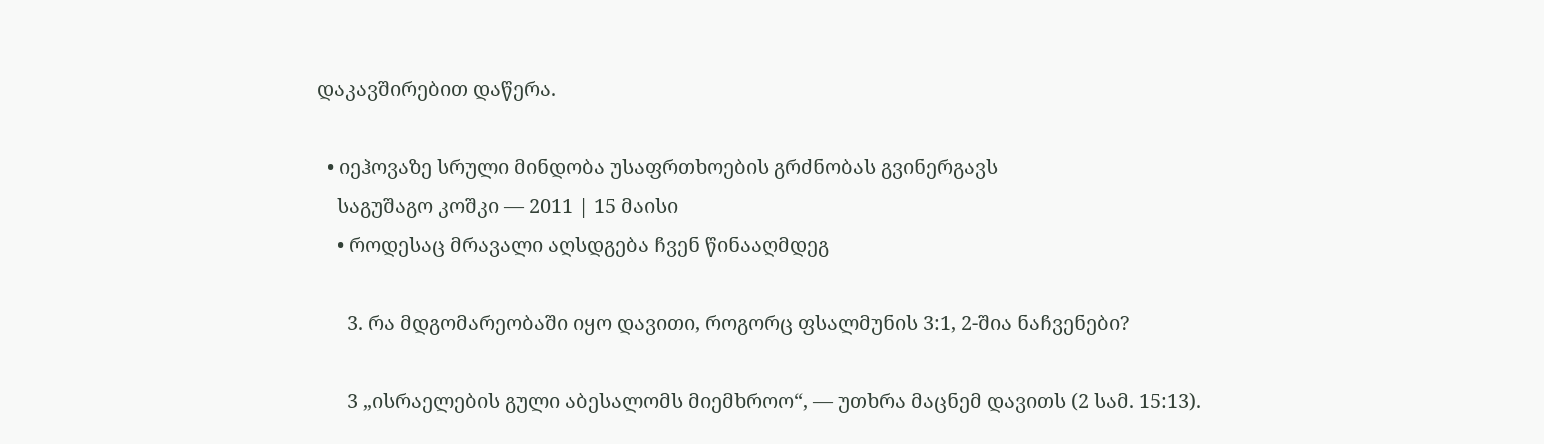დაკავშირებით დაწერა.

  • იეჰოვაზე სრული მინდობა უსაფრთხოების გრძნობას გვინერგავს
    საგუშაგო კოშკი — 2011 | 15 მაისი
    • როდესაც მრავალი აღსდგება ჩვენ წინააღმდეგ

      3. რა მდგომარეობაში იყო დავითი, როგორც ფსალმუნის 3:1, 2-შია ნაჩვენები?

      3 „ისრაელების გული აბესალომს მიემხროო“, — უთხრა მაცნემ დავითს (2 სამ. 15:13).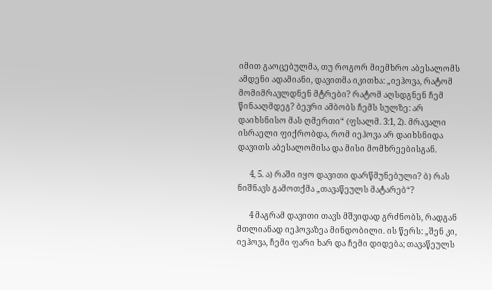იმით გაოცებულმა, თუ როგორ მიემხრო აბესალომს ამდენი ადამიანი, დავითმა იკითხა: „იეჰოვა, რატომ მომიმრავლდნენ მტრები? რატომ აღსდგნენ ჩემ წინააღმდეგ? ბევრი ამბობს ჩემს სულზე: არ დაიხსნისო მას ღმერთი“ (ფსალმ. 3:1, 2). მრავალი ისრაელი ფიქრობდა, რომ იეჰოვა არ დაიხსნიდა დავითს აბესალომისა და მისი მომხრეებისგან.

      4, 5. ა) რაში იყო დავითი დარწმუნებული? ბ) რას ნიშნავს გამოთქმა „თავაწეულს მატარებ“?

      4 მაგრამ დავითი თავს მშვიდად გრძნობს, რადგან მთლიანად იეჰოვაზეა მინდობილი. ის წერს: „შენ კი, იეჰოვა, ჩემი ფარი ხარ და ჩემი დიდება; თავაწეულს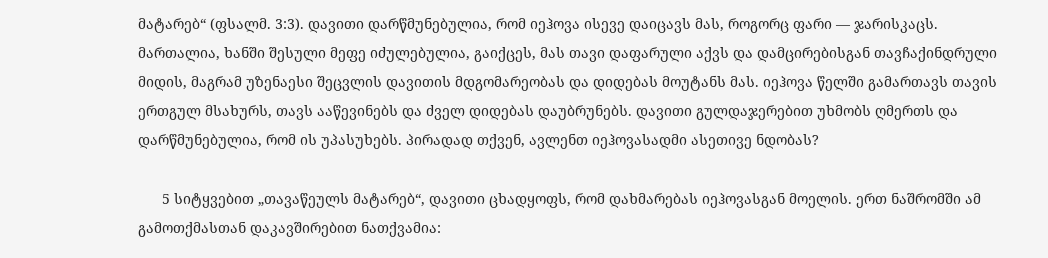მატარებ“ (ფსალმ. 3:3). დავითი დარწმუნებულია, რომ იეჰოვა ისევე დაიცავს მას, როგორც ფარი — ჯარისკაცს. მართალია, ხანში შესული მეფე იძულებულია, გაიქცეს, მას თავი დაფარული აქვს და დამცირებისგან თავჩაქინდრული მიდის, მაგრამ უზენაესი შეცვლის დავითის მდგომარეობას და დიდებას მოუტანს მას. იეჰოვა წელში გამართავს თავის ერთგულ მსახურს, თავს ააწევინებს და ძველ დიდებას დაუბრუნებს. დავითი გულდაჯერებით უხმობს ღმერთს და დარწმუნებულია, რომ ის უპასუხებს. პირადად თქვენ, ავლენთ იეჰოვასადმი ასეთივე ნდობას?

      5 სიტყვებით „თავაწეულს მატარებ“, დავითი ცხადყოფს, რომ დახმარებას იეჰოვასგან მოელის. ერთ ნაშრომში ამ გამოთქმასთან დაკავშირებით ნათქვამია: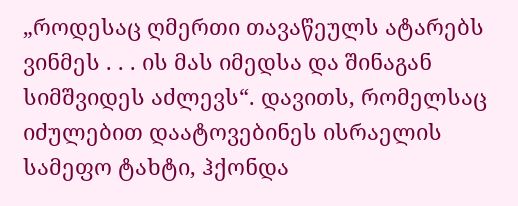„როდესაც ღმერთი თავაწეულს ატარებს ვინმეს . . . ის მას იმედსა და შინაგან სიმშვიდეს აძლევს“. დავითს, რომელსაც იძულებით დაატოვებინეს ისრაელის სამეფო ტახტი, ჰქონდა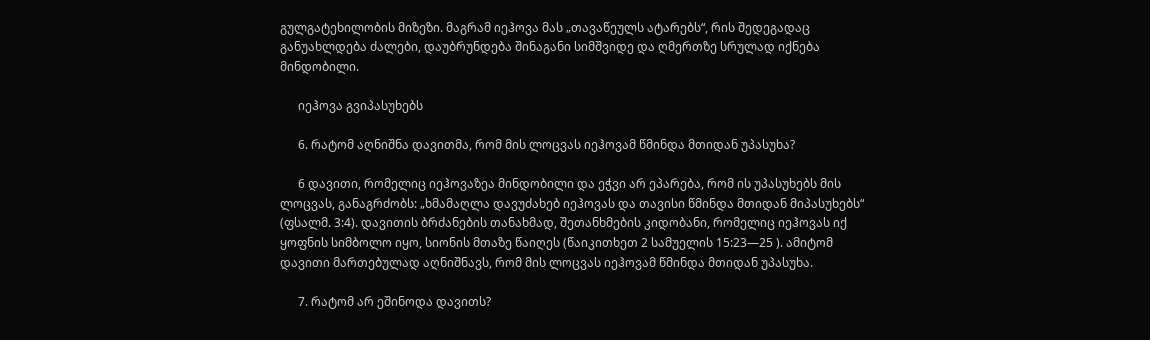გულგატეხილობის მიზეზი. მაგრამ იეჰოვა მას „თავაწეულს ატარებს“, რის შედეგადაც განუახლდება ძალები, დაუბრუნდება შინაგანი სიმშვიდე და ღმერთზე სრულად იქნება მინდობილი.

      იეჰოვა გვიპასუხებს

      6. რატომ აღნიშნა დავითმა, რომ მის ლოცვას იეჰოვამ წმინდა მთიდან უპასუხა?

      6 დავითი, რომელიც იეჰოვაზეა მინდობილი და ეჭვი არ ეპარება, რომ ის უპასუხებს მის ლოცვას, განაგრძობს: „ხმამაღლა დავუძახებ იეჰოვას და თავისი წმინდა მთიდან მიპასუხებს“ (ფსალმ. 3:4). დავითის ბრძანების თანახმად, შეთანხმების კიდობანი, რომელიც იეჰოვას იქ ყოფნის სიმბოლო იყო, სიონის მთაზე წაიღეს (წაიკითხეთ 2 სამუელის 15:23—25 ). ამიტომ დავითი მართებულად აღნიშნავს, რომ მის ლოცვას იეჰოვამ წმინდა მთიდან უპასუხა.

      7. რატომ არ ეშინოდა დავითს?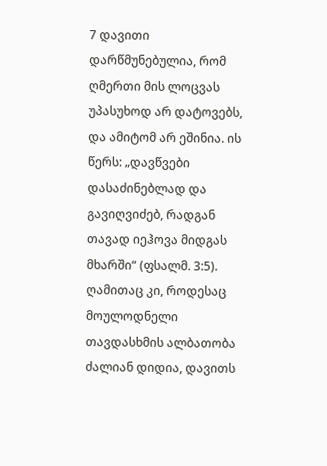7 დავითი დარწმუნებულია, რომ ღმერთი მის ლოცვას უპასუხოდ არ დატოვებს, და ამიტომ არ ეშინია. ის წერს: „დავწვები დასაძინებლად და გავიღვიძებ, რადგან თავად იეჰოვა მიდგას მხარში“ (ფსალმ. 3:5). ღამითაც კი, როდესაც მოულოდნელი თავდასხმის ალბათობა ძალიან დიდია, დავითს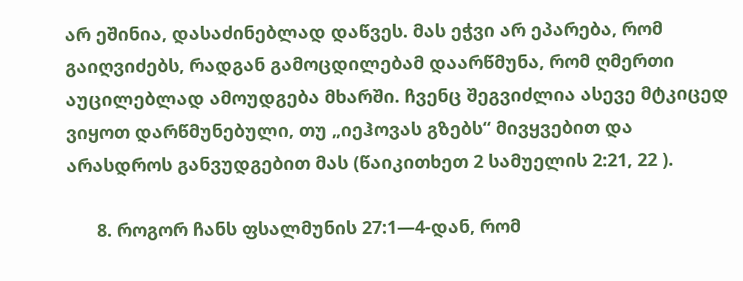არ ეშინია, დასაძინებლად დაწვეს. მას ეჭვი არ ეპარება, რომ გაიღვიძებს, რადგან გამოცდილებამ დაარწმუნა, რომ ღმერთი აუცილებლად ამოუდგება მხარში. ჩვენც შეგვიძლია ასევე მტკიცედ ვიყოთ დარწმუნებული, თუ „იეჰოვას გზებს“ მივყვებით და არასდროს განვუდგებით მას (წაიკითხეთ 2 სამუელის 2:21, 22 ).

      8. როგორ ჩანს ფსალმუნის 27:1—4-დან, რომ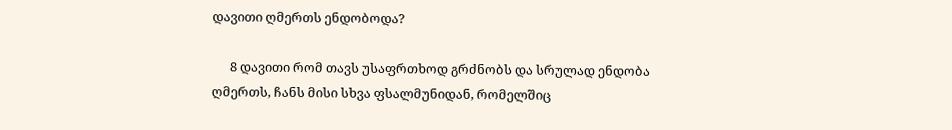დავითი ღმერთს ენდობოდა?

      8 დავითი რომ თავს უსაფრთხოდ გრძნობს და სრულად ენდობა ღმერთს, ჩანს მისი სხვა ფსალმუნიდან, რომელშიც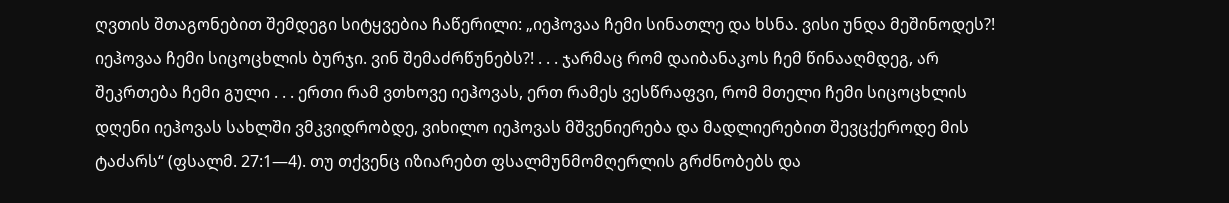ღვთის შთაგონებით შემდეგი სიტყვებია ჩაწერილი: „იეჰოვაა ჩემი სინათლე და ხსნა. ვისი უნდა მეშინოდეს?! იეჰოვაა ჩემი სიცოცხლის ბურჯი. ვინ შემაძრწუნებს?! . . . ჯარმაც რომ დაიბანაკოს ჩემ წინააღმდეგ, არ შეკრთება ჩემი გული . . . ერთი რამ ვთხოვე იეჰოვას, ერთ რამეს ვესწრაფვი, რომ მთელი ჩემი სიცოცხლის დღენი იეჰოვას სახლში ვმკვიდრობდე, ვიხილო იეჰოვას მშვენიერება და მადლიერებით შევცქეროდე მის ტაძარს“ (ფსალმ. 27:1—4). თუ თქვენც იზიარებთ ფსალმუნმომღერლის გრძნობებს და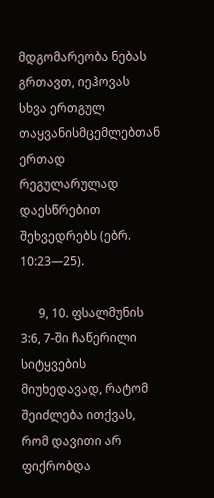მდგომარეობა ნებას გრთავთ, იეჰოვას სხვა ერთგულ თაყვანისმცემლებთან ერთად რეგულარულად დაესწრებით შეხვედრებს (ებრ. 10:23—25).

      9, 10. ფსალმუნის 3:6, 7-ში ჩაწერილი სიტყვების მიუხედავად, რატომ შეიძლება ითქვას, რომ დავითი არ ფიქრობდა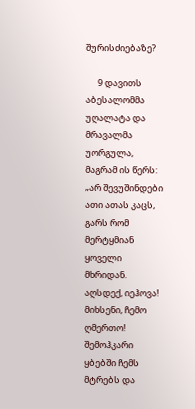შურისძიებაზე?

      9 დავითს აბესალომმა უღალატა და მრავალმა უორგულა, მაგრამ ის წერს: „არ შევუშინდები ათი ათას კაცს, გარს რომ მერტყმიან ყოველი მხრიდან. აღსდექ, იეჰოვა! მიხსენი, ჩემო ღმერთო! შემოჰკარი ყბებში ჩემს მტრებს და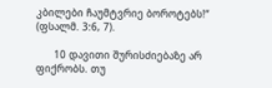კბილები ჩაუმტვრიე ბოროტებს!“ (ფსალმ. 3:6, 7).

      10 დავითი შურისძიებაზე არ ფიქრობს. თუ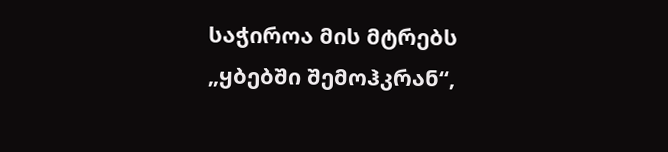საჭიროა მის მტრებს „ყბებში შემოჰკრან“,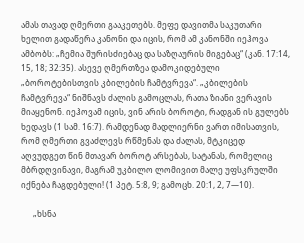ამას თავად ღმერთი გააკეთებს. მეფე დავითმა საკუთარი ხელით გადაწერა კანონი და იცის, რომ ამ კანონში იეჰოვა ამბობს: „ჩემია შურისძიებაც და საზღაურის მიგებაც“ (კან. 17:14, 15, 18; 32:35). ასევე ღმერთზეა დამოკიდებული „ბოროტებისთვის კბილების ჩამტვრევა“. „კბილების ჩამტვრევა“ ნიშნავს ძალის გამოცლას, რათა ზიანი ვერავის მიაყენონ. იეჰოვამ იცის, ვინ არის ბოროტი, რადგან ის გულებს ხედავს (1 სამ. 16:7). რამდენად მადლიერნი ვართ იმისათვის, რომ ღმერთი გვაძლევს რწმენას და ძალას, მტკიცედ აღვუდგეთ წინ მთავარ ბოროტ არსებას, სატანას, რომელიც მბრდღვინავი, მაგრამ უკბილო ლომივით მალე უფსკრულში იქნება ჩაგდებული! (1 პეტ. 5:8, 9; გამოცხ. 20:1, 2, 7—10).

      „ხსნა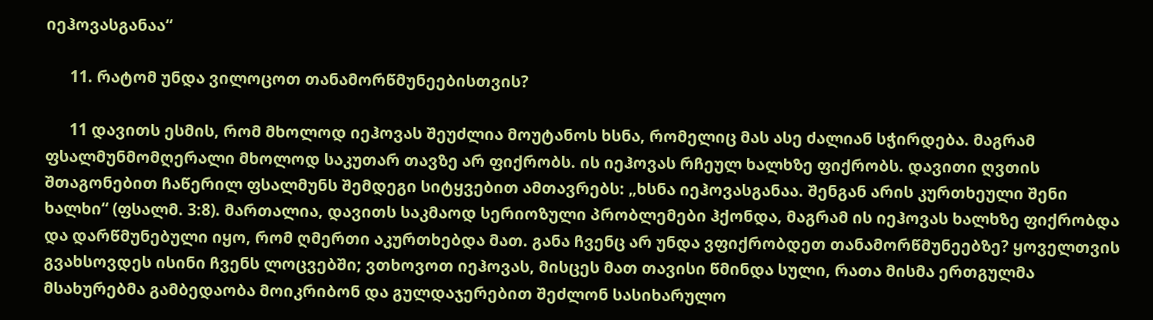იეჰოვასგანაა“

      11. რატომ უნდა ვილოცოთ თანამორწმუნეებისთვის?

      11 დავითს ესმის, რომ მხოლოდ იეჰოვას შეუძლია მოუტანოს ხსნა, რომელიც მას ასე ძალიან სჭირდება. მაგრამ ფსალმუნმომღერალი მხოლოდ საკუთარ თავზე არ ფიქრობს. ის იეჰოვას რჩეულ ხალხზე ფიქრობს. დავითი ღვთის შთაგონებით ჩაწერილ ფსალმუნს შემდეგი სიტყვებით ამთავრებს: „ხსნა იეჰოვასგანაა. შენგან არის კურთხეული შენი ხალხი“ (ფსალმ. 3:8). მართალია, დავითს საკმაოდ სერიოზული პრობლემები ჰქონდა, მაგრამ ის იეჰოვას ხალხზე ფიქრობდა და დარწმუნებული იყო, რომ ღმერთი აკურთხებდა მათ. განა ჩვენც არ უნდა ვფიქრობდეთ თანამორწმუნეებზე? ყოველთვის გვახსოვდეს ისინი ჩვენს ლოცვებში; ვთხოვოთ იეჰოვას, მისცეს მათ თავისი წმინდა სული, რათა მისმა ერთგულმა მსახურებმა გამბედაობა მოიკრიბონ და გულდაჯერებით შეძლონ სასიხარულო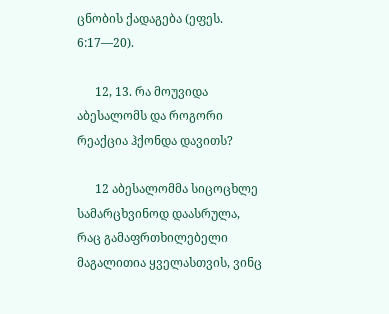ცნობის ქადაგება (ეფეს. 6:17—20).

      12, 13. რა მოუვიდა აბესალომს და როგორი რეაქცია ჰქონდა დავითს?

      12 აბესალომმა სიცოცხლე სამარცხვინოდ დაასრულა, რაც გამაფრთხილებელი მაგალითია ყველასთვის, ვინც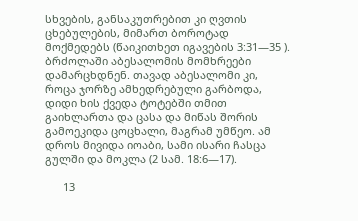სხვების, განსაკუთრებით კი ღვთის ცხებულების, მიმართ ბოროტად მოქმედებს (წაიკითხეთ იგავების 3:31—35 ). ბრძოლაში აბესალომის მომხრეები დამარცხდნენ. თავად აბესალომი კი, როცა ჯორზე ამხედრებული გარბოდა, დიდი ხის ქვედა ტოტებში თმით გაიხლართა და ცასა და მიწას შორის გამოეკიდა ცოცხალი, მაგრამ უმწეო. ამ დროს მივიდა იოაბი, სამი ისარი ჩასცა გულში და მოკლა (2 სამ. 18:6—17).

      13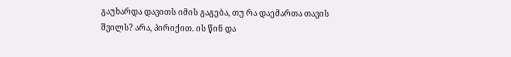გაუხარდა დავითს იმის გაგება, თუ რა დაემართა თავის შვილს? არა, პირიქით. ის წინ და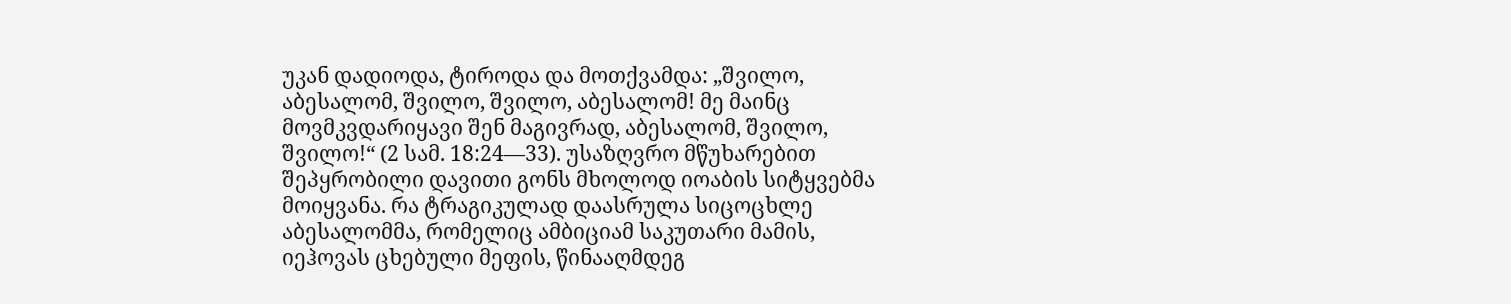უკან დადიოდა, ტიროდა და მოთქვამდა: „შვილო, აბესალომ, შვილო, შვილო, აბესალომ! მე მაინც მოვმკვდარიყავი შენ მაგივრად, აბესალომ, შვილო, შვილო!“ (2 სამ. 18:24—33). უსაზღვრო მწუხარებით შეპყრობილი დავითი გონს მხოლოდ იოაბის სიტყვებმა მოიყვანა. რა ტრაგიკულად დაასრულა სიცოცხლე აბესალომმა, რომელიც ამბიციამ საკუთარი მამის, იეჰოვას ცხებული მეფის, წინააღმდეგ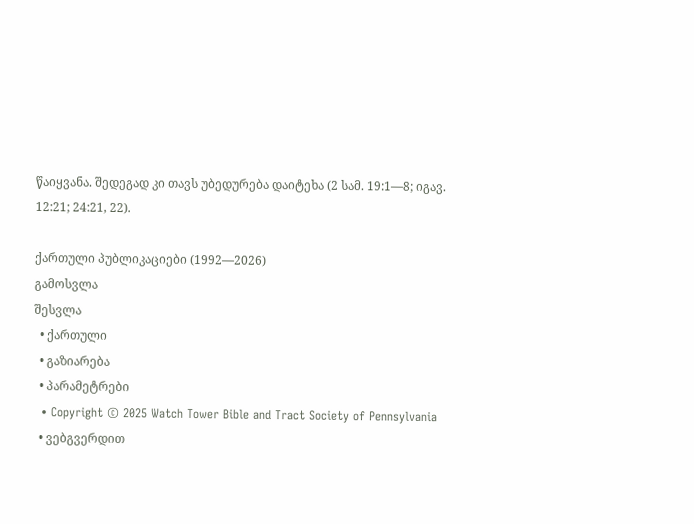წაიყვანა. შედეგად კი თავს უბედურება დაიტეხა (2 სამ. 19:1—8; იგავ. 12:21; 24:21, 22).

ქართული პუბლიკაციები (1992—2026)
გამოსვლა
შესვლა
  • ქართული
  • გაზიარება
  • პარამეტრები
  • Copyright © 2025 Watch Tower Bible and Tract Society of Pennsylvania
  • ვებგვერდით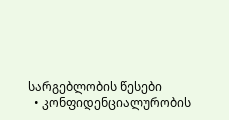სარგებლობის წესები
  • კონფიდენციალურობის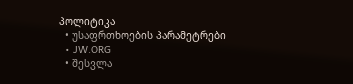პოლიტიკა
  • უსაფრთხოების პარამეტრები
  • JW.ORG
  • შესვლა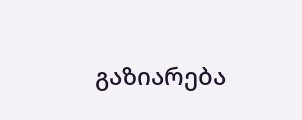გაზიარება